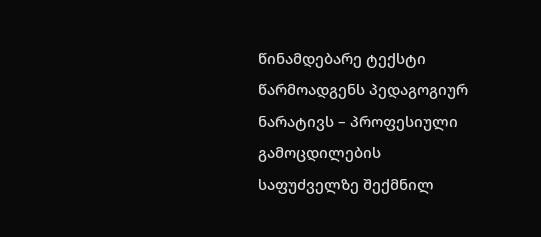წინამდებარე ტექსტი წარმოადგენს პედაგოგიურ ნარატივს – პროფესიული გამოცდილების საფუძველზე შექმნილ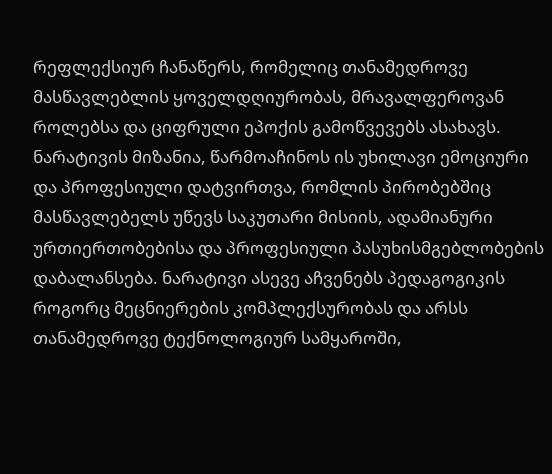რეფლექსიურ ჩანაწერს, რომელიც თანამედროვე მასწავლებლის ყოველდღიურობას, მრავალფეროვან როლებსა და ციფრული ეპოქის გამოწვევებს ასახავს. ნარატივის მიზანია, წარმოაჩინოს ის უხილავი ემოციური და პროფესიული დატვირთვა, რომლის პირობებშიც მასწავლებელს უწევს საკუთარი მისიის, ადამიანური ურთიერთობებისა და პროფესიული პასუხისმგებლობების დაბალანსება. ნარატივი ასევე აჩვენებს პედაგოგიკის როგორც მეცნიერების კომპლექსურობას და არსს თანამედროვე ტექნოლოგიურ სამყაროში,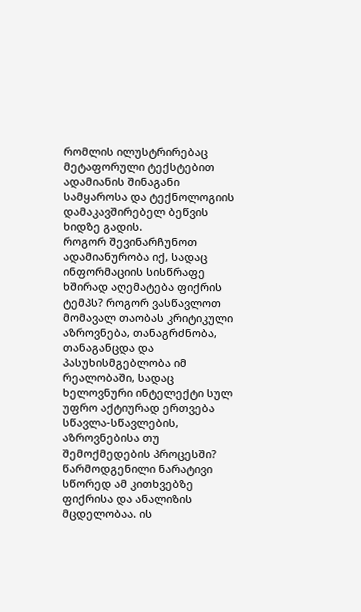რომლის ილუსტრირებაც მეტაფორული ტექსტებით ადამიანის შინაგანი სამყაროსა და ტექნოლოგიის დამაკავშირებელ ბეწვის ხიდზე გადის.
როგორ შევინარჩუნოთ ადამიანურობა იქ, სადაც ინფორმაციის სისწრაფე ხშირად აღემატება ფიქრის ტემპს? როგორ ვასწავლოთ მომავალ თაობას კრიტიკული აზროვნება, თანაგრძნობა, თანაგანცდა და პასუხისმგებლობა იმ რეალობაში, სადაც ხელოვნური ინტელექტი სულ უფრო აქტიურად ერთვება სწავლა-სწავლების, აზროვნებისა თუ შემოქმედების პროცესში?
წარმოდგენილი ნარატივი სწორედ ამ კითხვებზე ფიქრისა და ანალიზის მცდელობაა. ის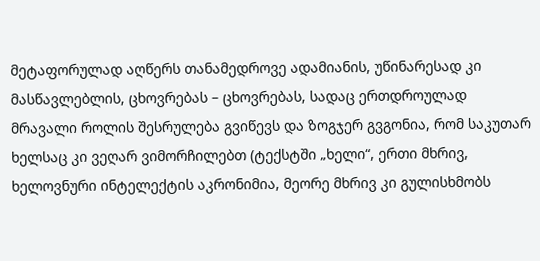მეტაფორულად აღწერს თანამედროვე ადამიანის, უწინარესად კი მასწავლებლის, ცხოვრებას – ცხოვრებას, სადაც ერთდროულად მრავალი როლის შესრულება გვიწევს და ზოგჯერ გვგონია, რომ საკუთარ ხელსაც კი ვეღარ ვიმორჩილებთ (ტექსტში „ხელი“, ერთი მხრივ, ხელოვნური ინტელექტის აკრონიმია, მეორე მხრივ კი გულისხმობს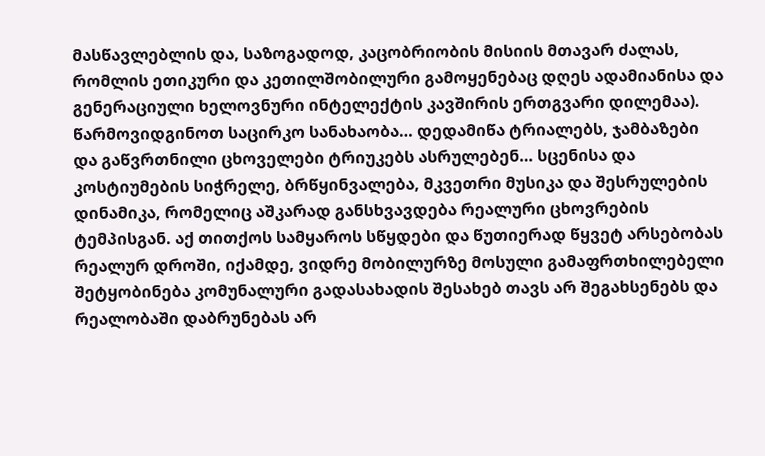მასწავლებლის და, საზოგადოდ, კაცობრიობის მისიის მთავარ ძალას, რომლის ეთიკური და კეთილშობილური გამოყენებაც დღეს ადამიანისა და გენერაციული ხელოვნური ინტელექტის კავშირის ერთგვარი დილემაა).
წარმოვიდგინოთ საცირკო სანახაობა… დედამიწა ტრიალებს, ჯამბაზები და გაწვრთნილი ცხოველები ტრიუკებს ასრულებენ… სცენისა და კოსტიუმების სიჭრელე, ბრწყინვალება, მკვეთრი მუსიკა და შესრულების დინამიკა, რომელიც აშკარად განსხვავდება რეალური ცხოვრების ტემპისგან. აქ თითქოს სამყაროს სწყდები და წუთიერად წყვეტ არსებობას რეალურ დროში, იქამდე, ვიდრე მობილურზე მოსული გამაფრთხილებელი შეტყობინება კომუნალური გადასახადის შესახებ თავს არ შეგახსენებს და რეალობაში დაბრუნებას არ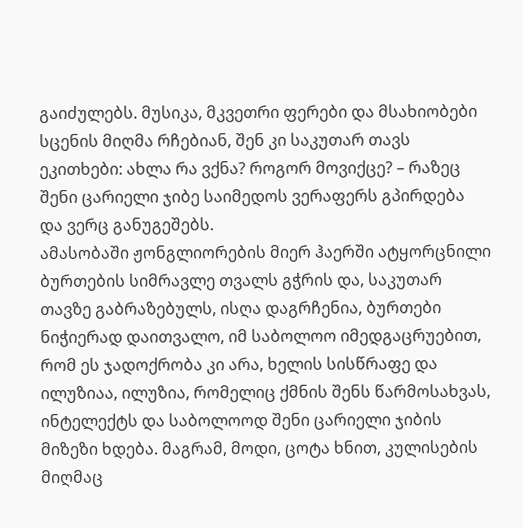გაიძულებს. მუსიკა, მკვეთრი ფერები და მსახიობები სცენის მიღმა რჩებიან, შენ კი საკუთარ თავს ეკითხები: ახლა რა ვქნა? როგორ მოვიქცე? – რაზეც შენი ცარიელი ჯიბე საიმედოს ვერაფერს გპირდება და ვერც განუგეშებს.
ამასობაში ჟონგლიორების მიერ ჰაერში ატყორცნილი ბურთების სიმრავლე თვალს გჭრის და, საკუთარ თავზე გაბრაზებულს, ისღა დაგრჩენია, ბურთები ნიჭიერად დაითვალო, იმ საბოლოო იმედგაცრუებით, რომ ეს ჯადოქრობა კი არა, ხელის სისწრაფე და ილუზიაა, ილუზია, რომელიც ქმნის შენს წარმოსახვას, ინტელექტს და საბოლოოდ შენი ცარიელი ჯიბის მიზეზი ხდება. მაგრამ, მოდი, ცოტა ხნით, კულისების მიღმაც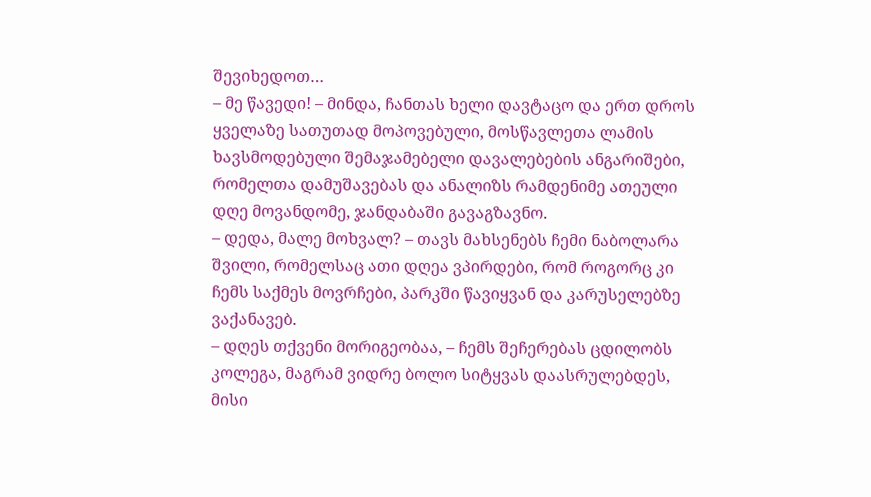შევიხედოთ…
– მე წავედი! – მინდა, ჩანთას ხელი დავტაცო და ერთ დროს ყველაზე სათუთად მოპოვებული, მოსწავლეთა ლამის ხავსმოდებული შემაჯამებელი დავალებების ანგარიშები, რომელთა დამუშავებას და ანალიზს რამდენიმე ათეული დღე მოვანდომე, ჯანდაბაში გავაგზავნო.
– დედა, მალე მოხვალ? – თავს მახსენებს ჩემი ნაბოლარა შვილი, რომელსაც ათი დღეა ვპირდები, რომ როგორც კი ჩემს საქმეს მოვრჩები, პარკში წავიყვან და კარუსელებზე ვაქანავებ.
– დღეს თქვენი მორიგეობაა, – ჩემს შეჩერებას ცდილობს კოლეგა, მაგრამ ვიდრე ბოლო სიტყვას დაასრულებდეს, მისი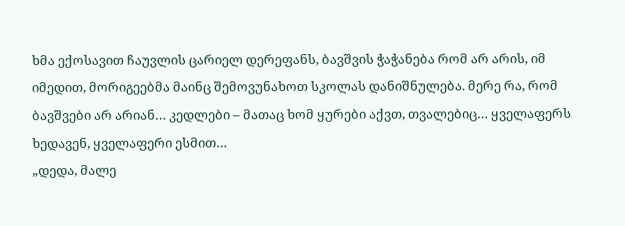ხმა ექოსავით ჩაუვლის ცარიელ დერეფანს, ბავშვის ჭაჭანება რომ არ არის, იმ იმედით, მორიგეებმა მაინც შემოვუნახოთ სკოლას დანიშნულება. მერე რა, რომ ბავშვები არ არიან… კედლები – მათაც ხომ ყურები აქვთ, თვალებიც… ყველაფერს ხედავენ, ყველაფერი ესმით…
„დედა, მალე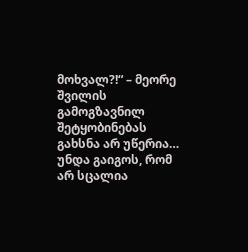მოხვალ?!“ – მეორე შვილის გამოგზავნილ შეტყობინებას გახსნა არ უწერია… უნდა გაიგოს, რომ არ სცალია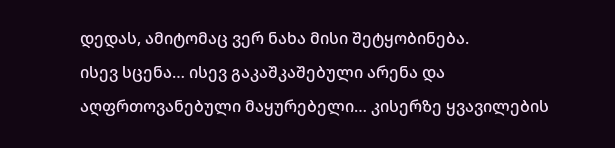დედას, ამიტომაც ვერ ნახა მისი შეტყობინება.
ისევ სცენა… ისევ გაკაშკაშებული არენა და აღფრთოვანებული მაყურებელი… კისერზე ყვავილების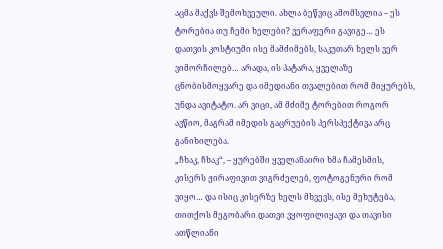აცმა მაქვს შემოხვეული. ახლა ბეწვიც ამომსვლია – ეს ტორებია თუ ჩემი ხელები? ვერაფერი გავიგე… ეს დათვის კოსტიუმი ისე მამძიმებს, საკუთარ ხელს ვერ ვიმორჩილებ… არადა, ის პატარა, ყველაზე ცნობისმოყვარე და იმედიანი თვალებით რომ მიყურებს, უნდა ავიტატო. არ ვიცი, ამ მძიმე ტორებით როგორ ავწიო, მაგრამ იმედის გაცრუების პერსპექტივა არც განიხილება.
„ჩხაკ, ჩხაკ“, – ყურებში ყველანაირი ხმა ჩამესმის, კისერს ჟირაფივით ვიგრძელებ, ფოტოგენური რომ ვიყო… და ისიც კისერზე ხელს მხვევს, ისე მეხუტება, თითქოს მეგობარი დათვი ვყოფილიყავი და თავისი ათწლიანი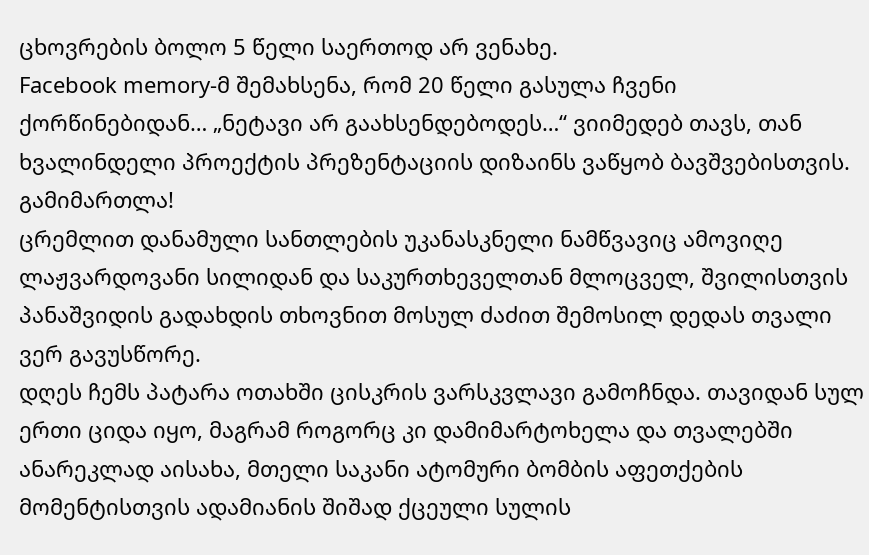ცხოვრების ბოლო 5 წელი საერთოდ არ ვენახე.
Facebook memory-მ შემახსენა, რომ 20 წელი გასულა ჩვენი ქორწინებიდან… „ნეტავი არ გაახსენდებოდეს…“ ვიიმედებ თავს, თან ხვალინდელი პროექტის პრეზენტაციის დიზაინს ვაწყობ ბავშვებისთვის.
გამიმართლა!
ცრემლით დანამული სანთლების უკანასკნელი ნამწვავიც ამოვიღე ლაჟვარდოვანი სილიდან და საკურთხეველთან მლოცველ, შვილისთვის პანაშვიდის გადახდის თხოვნით მოსულ ძაძით შემოსილ დედას თვალი ვერ გავუსწორე.
დღეს ჩემს პატარა ოთახში ცისკრის ვარსკვლავი გამოჩნდა. თავიდან სულ ერთი ციდა იყო, მაგრამ როგორც კი დამიმარტოხელა და თვალებში ანარეკლად აისახა, მთელი საკანი ატომური ბომბის აფეთქების მომენტისთვის ადამიანის შიშად ქცეული სულის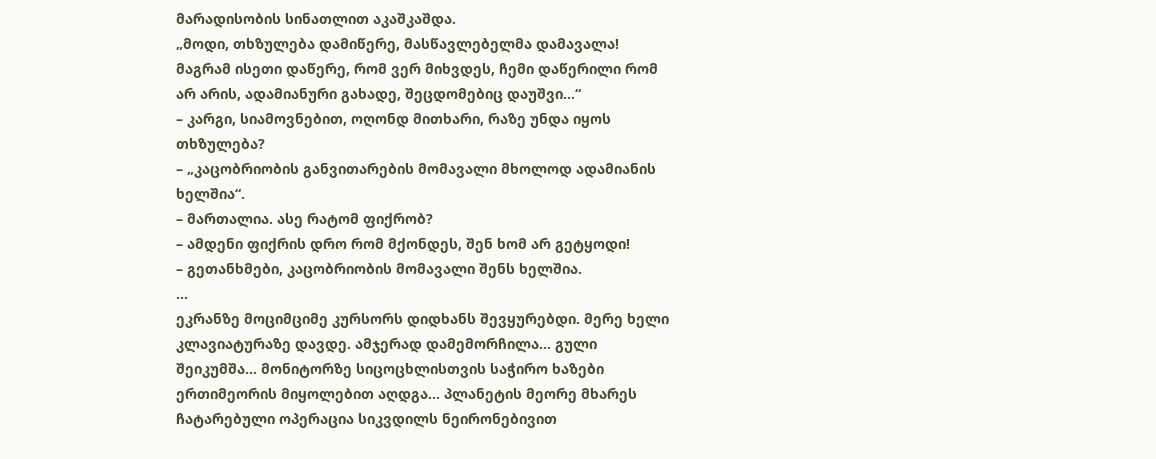მარადისობის სინათლით აკაშკაშდა.
„მოდი, თხზულება დამიწერე, მასწავლებელმა დამავალა! მაგრამ ისეთი დაწერე, რომ ვერ მიხვდეს, ჩემი დაწერილი რომ არ არის, ადამიანური გახადე, შეცდომებიც დაუშვი…“
– კარგი, სიამოვნებით, ოღონდ მითხარი, რაზე უნდა იყოს თხზულება?
– „კაცობრიობის განვითარების მომავალი მხოლოდ ადამიანის ხელშია“.
– მართალია. ასე რატომ ფიქრობ?
– ამდენი ფიქრის დრო რომ მქონდეს, შენ ხომ არ გეტყოდი!
– გეთანხმები, კაცობრიობის მომავალი შენს ხელშია.
…
ეკრანზე მოციმციმე კურსორს დიდხანს შევყურებდი. მერე ხელი კლავიატურაზე დავდე. ამჯერად დამემორჩილა… გული შეიკუმშა… მონიტორზე სიცოცხლისთვის საჭირო ხაზები ერთიმეორის მიყოლებით აღდგა… პლანეტის მეორე მხარეს ჩატარებული ოპერაცია სიკვდილს ნეირონებივით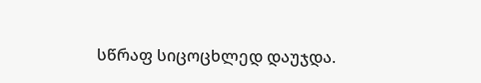სწრაფ სიცოცხლედ დაუჯდა.